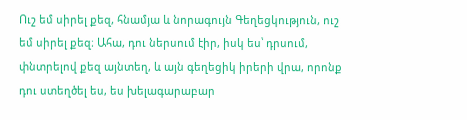Ուշ եմ սիրել քեզ, հնամյա և նորագույն Գեղեցկություն, ուշ եմ սիրել քեզ։ Ահա, դու ներսում էիր, իսկ ես՝ դրսում, փնտրելով քեզ այնտեղ, և այն գեղեցիկ իրերի վրա, որոնք դու ստեղծել ես, ես խելագարաբար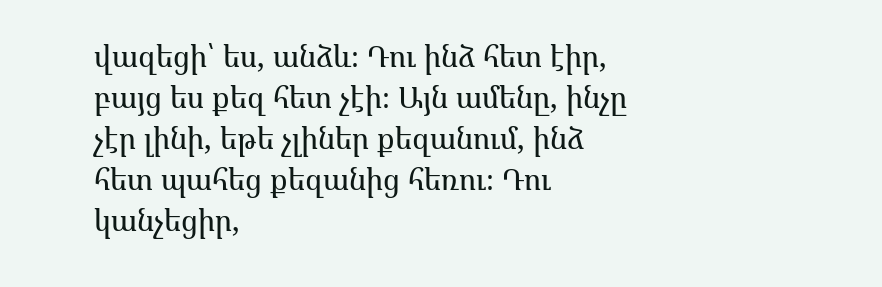վազեցի՝ ես, անձև։ Դու ինձ հետ էիր, բայց ես քեզ հետ չէի։ Այն ամենը, ինչը չէր լինի, եթե չլիներ քեզանում, ինձ հետ պահեց քեզանից հեռու։ Դու կանչեցիր,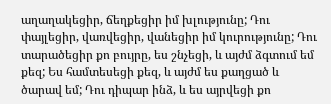աղաղակեցիր, ճեղքեցիր իմ խլությունը; Դու փայլեցիր, վառվեցիր, վանեցիր իմ կուրությունը; Դու տարածեցիր քո բույրը, ես շնչեցի, և այժմ ձգտում եմ քեզ; Ես համտեսեցի քեզ, և այժմ ես քաղցած և ծարավ եմ; Դու դիպար ինձ, և ես այրվեցի քո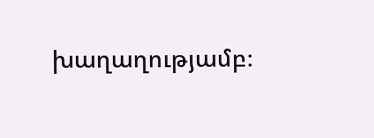խաղաղությամբ։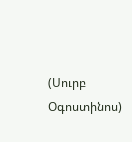(Սուրբ Օգոստինոս)